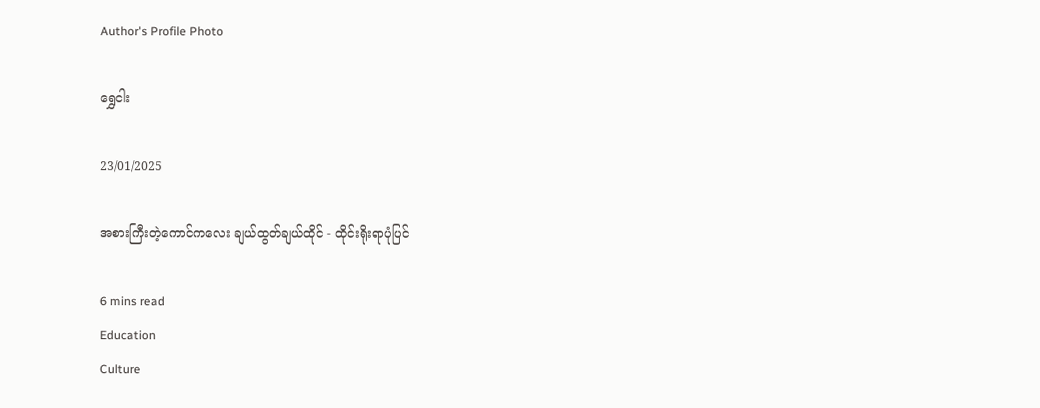Author's Profile Photo

ရွှေငါး

23/01/2025

အစားကြီးတဲ့ကောင်ကလေး ချယ်ထွတ်ချယ်ထိုင် - ထိုင်းရိုးရာပုံပြင်

6 mins read
Education
Culture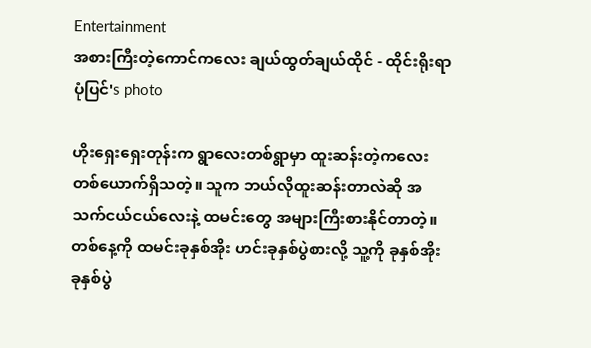Entertainment
အစားကြီးတဲ့ကောင်ကလေး ချယ်ထွတ်ချယ်ထိုင် - ထိုင်းရိုးရာပုံပြင်'s photo

ဟိုးရှေးရှေးတုန်းက ရွာလေးတစ်ရွာမှာ ထူးဆန်းတဲ့ကလေးတစ်ယောက်ရှိသတဲ့။ သူက ဘယ်လိုထူးဆန်းတာလဲဆို အသက်ငယ်ငယ်လေးနဲ့ ထမင်းတွေ အများကြီးစားနိုင်တာတဲ့။ တစ်နေ့ကို ထမင်းခုနှစ်အိုး ဟင်းခုနှစ်ပွဲစားလို့ သူ့ကို ခုနှစ်အိုးခုနှစ်ပွဲ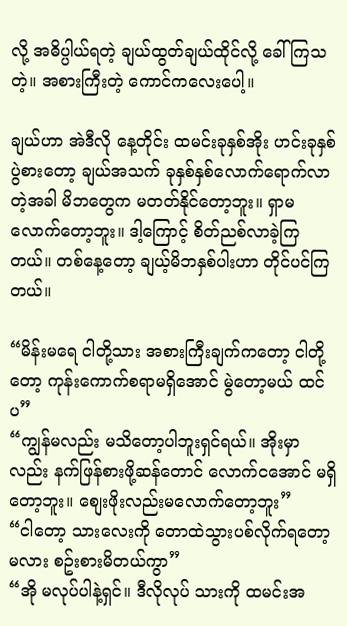လို့ အဓိပ္ပါယ်ရတဲ့ ချယ်ထွတ်ချယ်ထိုင်လို့ ခေါ်ကြသတဲ့။ အစားကြီးတဲ့ ကောင်ကလေးပေါ့။

ချယ်ဟာ အဲဒီလို နေ့တိုင်း ထမင်းခုနှစ်အိုး ဟင်းခုနှစ်ပွဲစားတော့ ချယ်အသက် ခုနှစ်နှစ်လောက်ရောက်လာတဲ့အခါ မိဘတွေက မတတ်နိုင်တော့ဘူး။ ရှာမလောက်တော့ဘူး။ ဒါ့ကြောင့် စိတ်ညစ်လာခဲ့ကြတယ်။ တစ်နေ့တော့ ချယ့်မိဘနှစ်ပါးဟာ တိုင်ပင်ကြတယ်။

“မိန်းမရေ ငါတို့သား အစားကြီးချက်ကတော့ ငါတို့တော့ ကုန်းကောက်စရာမရှိအောင် မွဲတော့မယ် ထင်ပ”
“ကျွန်မလည်း မသိတော့ပါဘူးရှင်ရယ်။ အိုးမှာလည်း နက်ဖြန်စားဖို့ဆန်တောင် လောက်ငအောင် မရှိတော့ဘူး။ စျေးဖိုးလည်းမလောက်တော့ဘူး”
“ငါတော့ သားလေးကို တောထဲသွားပစ်လိုက်ရတော့မလား စဥ်းစားမိတယ်ကွာ”
“အို မလုပ်ပါနဲ့ရှင်။ ဒီလိုလုပ် သားကို ထမင်းအ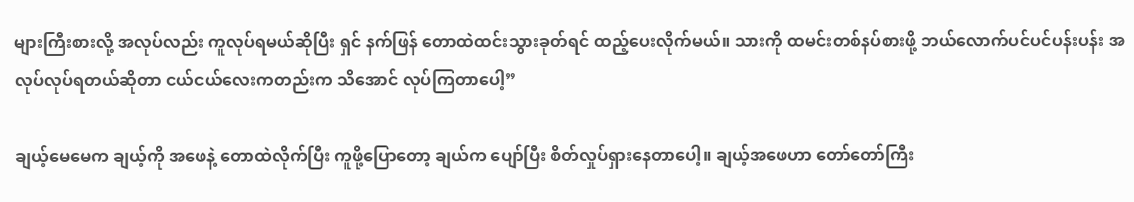များကြီးစားလို့ အလုပ်လည်း ကူလုပ်ရမယ်ဆိုပြီး ရှင် နက်ဖြန် တောထဲထင်းသွားခုတ်ရင် ထည့်ပေးလိုက်မယ်။ သားကို ထမင်းတစ်နပ်စားဖို့ ဘယ်လောက်ပင်ပင်ပန်းပန်း အလုပ်လုပ်ရတယ်ဆိုတာ ငယ်ငယ်လေးကတည်းက သိအောင် လုပ်ကြတာပေါ့”

ချယ့်မေမေက ချယ့်ကို အဖေနဲ့ တောထဲလိုက်ပြီး ကူဖို့ပြောတော့ ချယ်က ပျော်ပြီး စိတ်လှုပ်ရှားနေတာပေါ့။ ချယ့်အဖေဟာ တော်တော်ကြီး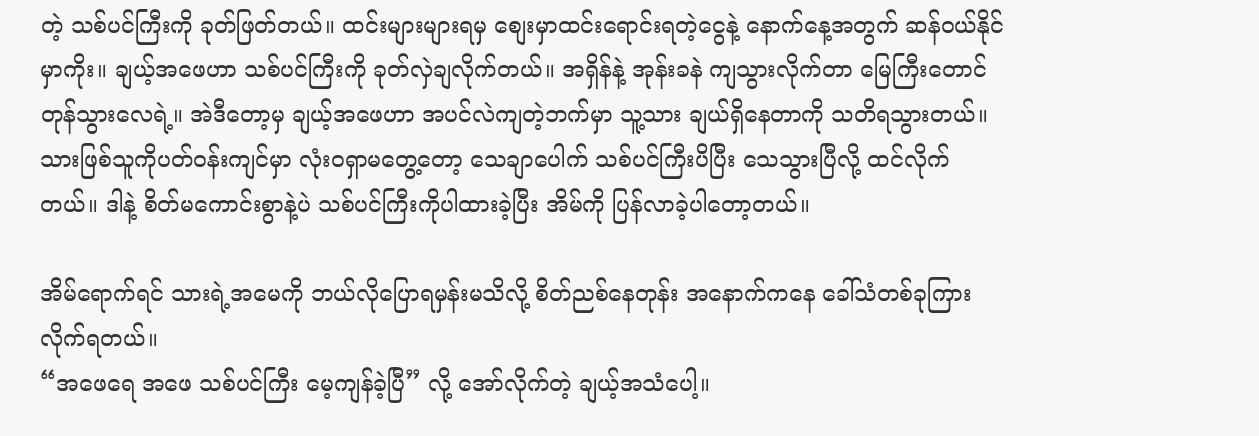တဲ့ သစ်ပင်ကြီးကို ခုတ်ဖြတ်တယ်။ ထင်းများများရမှ စျေးမှာထင်းရောင်းရတဲ့ငွေနဲ့ နောက်နေ့အတွက် ဆန်ဝယ်နိုင်မှာကိုး။ ချယ့်အဖေဟာ သစ်ပင်ကြီးကို ခုတ်လှဲချလိုက်တယ်။ အရှိန်နဲ့ အုန်းခနဲ ကျသွားလိုက်တာ မြေကြီးတောင် တုန်သွားလေရဲ့။ အဲဒီတော့မှ ချယ့်အဖေဟာ အပင်လဲကျတဲ့ဘက်မှာ သူ့သား ချယ်ရှိနေတာကို သတိရသွားတယ်။ သားဖြစ်သူကိုပတ်ဝန်းကျင်မှာ လုံးဝရှာမတွေ့တော့ သေချာပေါက် သစ်ပင်ကြီးပိပြီး သေသွားပြီလို့ ထင်လိုက်တယ်။ ဒါနဲ့ စိတ်မကောင်းစွာနဲ့ပဲ သစ်ပင်ကြီးကိုပါထားခဲ့ပြီး အိမ်ကို ပြန်လာခဲ့ပါတော့တယ်။

အိမ်ရောက်ရင် သားရဲ့အမေကို ဘယ်လိုပြောရမှန်းမသိလို့ စိတ်ညစ်နေတုန်း အနောက်ကနေ ခေါ်သံတစ်ခုကြားလိုက်ရတယ်။
“အဖေရေ အဖေ သစ်ပင်ကြီး မေ့ကျန်ခဲ့ပြီ” လို့ အော်လိုက်တဲ့ ချယ့်အသံပေါ့။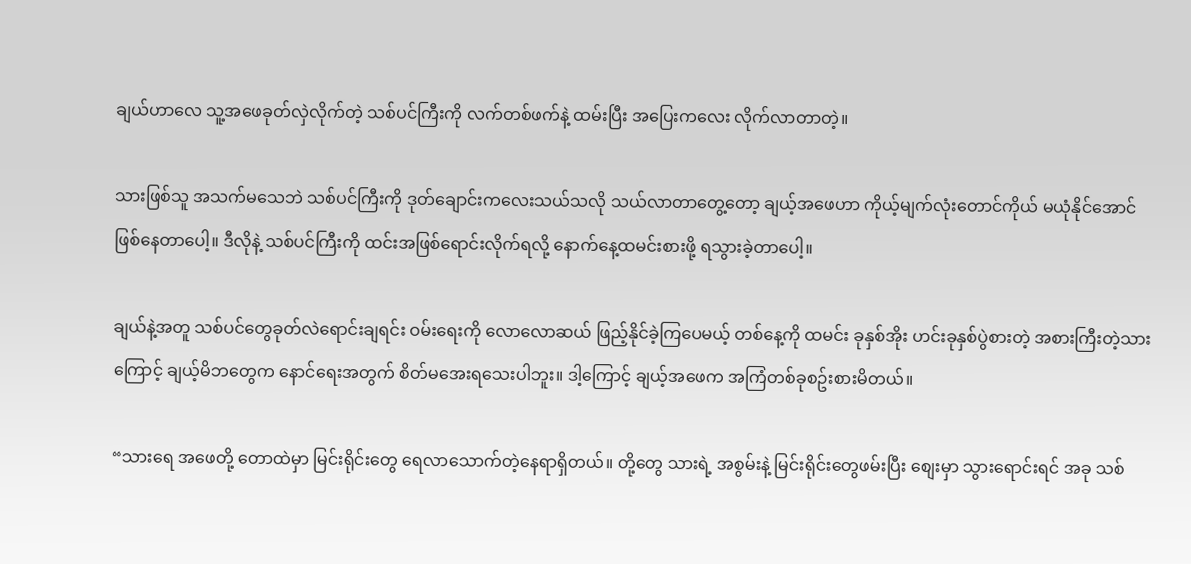ချယ်ဟာလေ သူ့အဖေခုတ်လှဲလိုက်တဲ့ သစ်ပင်ကြီးကို လက်တစ်ဖက်နဲ့ ထမ်းပြီး အပြေးကလေး လိုက်လာတာတဲ့။

သားဖြစ်သူ အသက်မသေဘဲ သစ်ပင်ကြီးကို ဒုတ်ချောင်းကလေးသယ်သလို သယ်လာတာတွေ့တော့ ချယ့်အဖေဟာ ကိုယ့်မျက်လုံးတောင်ကိုယ် မယုံနိုင်အောင်ဖြစ်နေတာပေါ့။ ဒီလိုနဲ့ သစ်ပင်ကြီးကို ထင်းအဖြစ်ရောင်းလိုက်ရလို့ နောက်နေ့ထမင်းစားဖို့ ရသွားခဲ့တာပေါ့။

ချယ်နဲ့အတူ သစ်ပင်တွေခုတ်လဲရောင်းချရင်း ဝမ်းရေးကို လောလောဆယ် ဖြည့်နိုင်ခဲ့ကြပေမယ့် တစ်နေ့ကို ထမင်း ခုနှစ်အိုး ဟင်းခုနှစ်ပွဲစားတဲ့ အစားကြီးတဲ့သားကြောင့် ချယ့်မိဘတွေက နောင်ရေးအတွက် စိတ်မအေးရသေးပါဘူး။ ဒါ့ကြောင့် ချယ့်အဖေက အကြံတစ်ခုစဥ်းစားမိတယ်။

“သားရေ အဖေတို့ တောထဲမှာ မြင်းရိုင်းတွေ ရေလာသောက်တဲ့နေရာရှိတယ်။ တို့တွေ သားရဲ့ အစွမ်းနဲ့ မြင်းရိုင်းတွေဖမ်းပြီး စျေးမှာ သွားရောင်းရင် အခု သစ်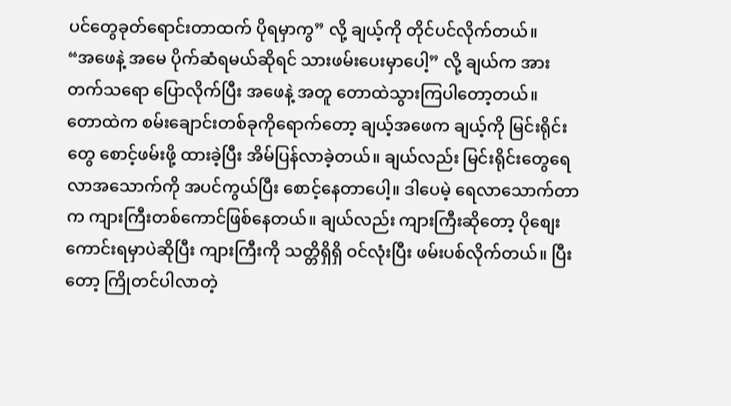ပင်တွေခုတ်ရောင်းတာထက် ပိုရမှာကွ” လို့ ချယ့်ကို တိုင်ပင်လိုက်တယ်။
“အဖေနဲ့ အမေ ပိုက်ဆံရမယ်ဆိုရင် သားဖမ်းပေးမှာပေါ့” လို့ ချယ်က အားတက်သရော ပြောလိုက်ပြီး အဖေနဲ့ အတူ တောထဲသွားကြပါတော့တယ်။
တောထဲက စမ်းချောင်းတစ်ခုကိုရောက်တော့ ချယ့်အဖေက ချယ့်ကို မြင်းရိုင်းတွေ စောင့်ဖမ်းဖို့ ထားခဲ့ပြီး အိမ်ပြန်လာခဲ့တယ်။ ချယ်လည်း မြင်းရိုင်းတွေရေလာအသောက်ကို အပင်ကွယ်ပြီး စောင့်နေတာပေါ့။ ဒါပေမဲ့ ရေလာသောက်တာက ကျားကြီးတစ်ကောင်ဖြစ်နေတယ်။ ချယ်လည်း ကျားကြီးဆိုတော့ ပိုစျေးကောင်းရမှာပဲဆိုပြီး ကျားကြီးကို သတ္တိရှိရှိ ဝင်လုံးပြီး ဖမ်းပစ်လိုက်တယ်။ ပြီးတော့ ကြိုတင်ပါလာတဲ့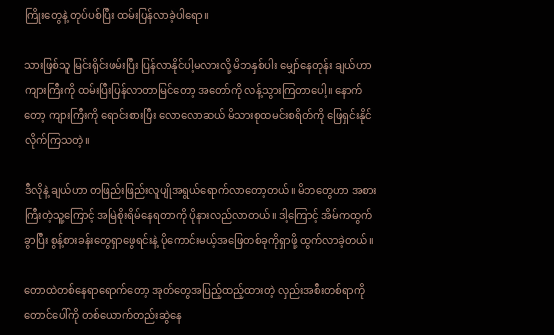ကြိုးတွေနဲ့ တုပ်ပစ်ပြီး ထမ်းပြန်လာခဲ့ပါရော။

သားဖြစ်သူ မြင်းရိုင်းဖမ်းပြီး ပြန်လာနိုင်ပါ့မလားလို့ မိဘနှစ်ပါး မျှော်နေတုန်း ချယ်ဟာ ကျားကြီးကို ထမ်းပြီးပြန်လာတာမြင်တော့ အတော်ကို လန့်သွားကြတာပေါ့။ နောက်တော့ ကျားကြီးကို ရောင်းစားပြီး လောလောဆယ် မိသားစုထမင်းစရိတ်ကို ဖြေရှင်းနိုင်လိုက်ကြသတဲ့။

ဒီလိုနဲ့ ချယ်ဟာ တဖြည်းဖြည်းလူပျိုအရွယ်ရောက်လာတော့တယ်။ မိဘတွေဟာ အစားကြီးတဲ့သူ့ကြောင့် အမြဲစိုးရိမ်နေရတာကို ပိုနားလည်လာတယ်။ ဒါ့ကြောင့် အိမ်ကထွက်ခွာပြီး စွန့်စားခန်းတွေရှာဖွေရင်းနဲ့ ပိုကောင်းမယ့်အဖြေတစ်ခုကိုရှာဖို့ ထွက်လာခဲ့တယ်။

တောထဲတစ်နေရာရောက်တော့ အုတ်တွေအပြည့်ထည့်ထားတဲ့ လှည်းအစီးတစ်ရာကို တောင်ပေါ်ကို တစ်ယောက်တည်းဆွဲနေ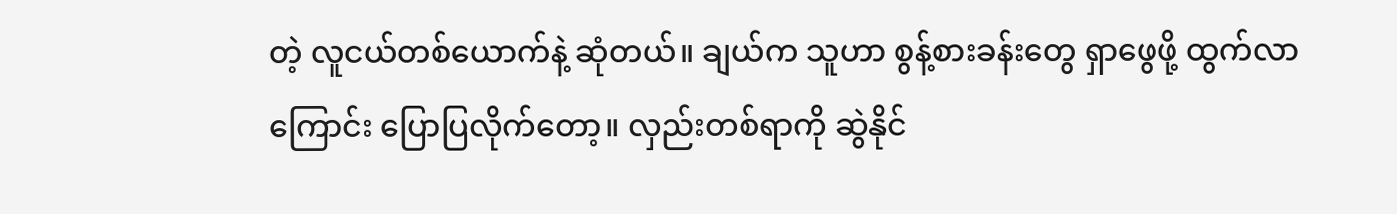တဲ့ လူငယ်တစ်ယောက်နဲ့ ဆုံတယ်။ ချယ်က သူဟာ စွန့်စားခန်းတွေ ရှာဖွေဖို့ ထွက်လာကြောင်း ပြောပြလိုက်တော့။ လှည်းတစ်ရာကို ဆွဲနိုင်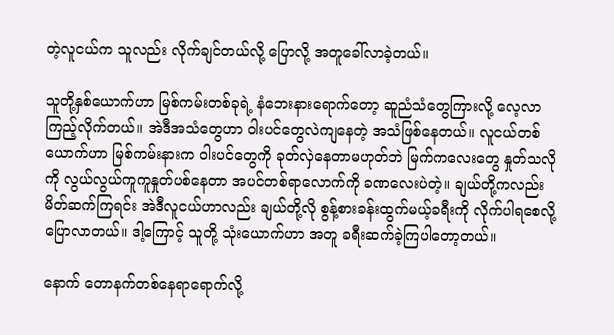တဲ့လူငယ်က သူလည်း လိုက်ချင်တယ်လို့ ပြောလို့ အတူခေါ်လာခဲ့တယ်။

သူတို့နှစ်ယောက်ဟာ မြစ်ကမ်းတစ်ခုရဲ့ နံဘေးနားရောက်တော့ ဆူညံသံတွေကြားလို့ လေ့လာကြည့်လိုက်တယ်။ အဲဒီအသံတွေဟာ ဝါးပင်တွေလဲကျနေတဲ့ အသံဖြစ်နေတယ်။ လူငယ်တစ်ယောက်ဟာ မြစ်ကမ်းနားက ဝါးပင်တွေကို ခုတ်လှဲနေတာမဟုတ်ဘဲ မြက်ကလေးတွေ နှုတ်သလိုကို လွယ်လွယ်ကူကူနှုတ်ပစ်နေတာ အပင်တစ်ရာလောက်ကို ခဏလေးပဲတဲ့။ ချယ်တို့ကလည်း မိတ်ဆက်ကြရင်း အဲဒီလူငယ်ဟာလည်း ချယ်တို့လို စွန့်စားခန်းထွက်မယ့်ခရီးကို လိုက်ပါရစေလို့ ပြောလာတယ်။ ဒါ့ကြောင့် သူတို့ သုံးယောက်ဟာ အတူ ခရီးဆက်ခဲ့ကြပါတော့တယ်။

နောက် တောနက်တစ်နေရာရောက်လို့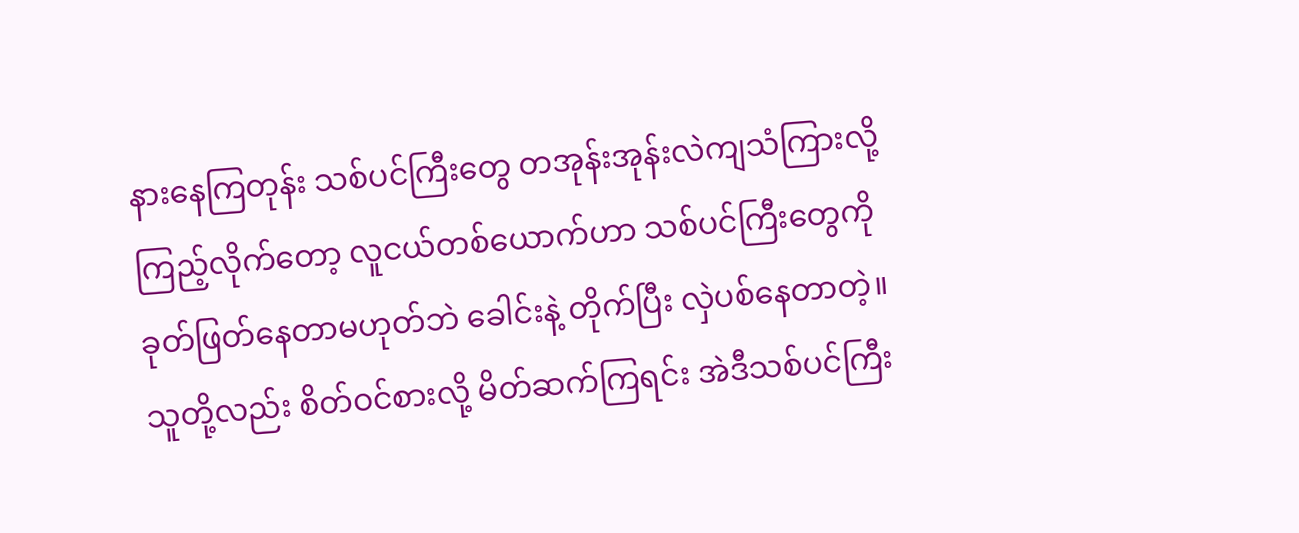နားနေကြတုန်း သစ်ပင်ကြီးတွေ တအုန်းအုန်းလဲကျသံကြားလို့ ကြည့်လိုက်တော့ လူငယ်တစ်ယောက်ဟာ သစ်ပင်ကြီးတွေကို ခုတ်ဖြတ်နေတာမဟုတ်ဘဲ ခေါင်းနဲ့ တိုက်ပြီး လှဲပစ်နေတာတဲ့။ သူတို့လည်း စိတ်ဝင်စားလို့ မိတ်ဆက်ကြရင်း အဲဒီသစ်ပင်ကြီး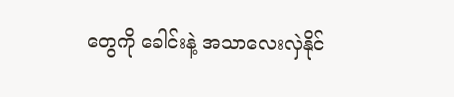တွေကို ခေါင်းနဲ့ အသာလေးလှဲနိုင်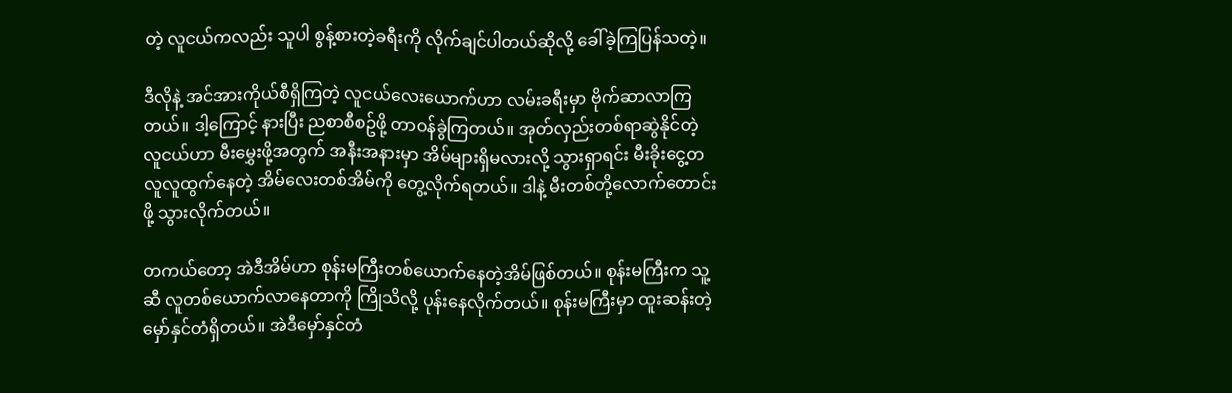တဲ့ လူငယ်ကလည်း သူပါ စွန့်စားတဲ့ခရီးကို လိုက်ချင်ပါတယ်ဆိုလို့ ခေါ်ခဲ့ကြပြန်သတဲ့။

ဒီလိုနဲ့ အင်အားကိုယ်စီရှိကြတဲ့ လူငယ်လေးယောက်ဟာ လမ်းခရီးမှာ ဗိုက်ဆာလာကြတယ်။ ဒါ့ကြောင့် နားပြီး ညစာစီစဥ်ဖို့ တာဝန်ခွဲကြတယ်။ အုတ်လှည်းတစ်ရာဆွဲနိုင်တဲ့ လူငယ်ဟာ မီးမွှေးဖို့အတွက် အနီးအနားမှာ အိမ်များရှိမလားလို့ သွားရှာရင်း မီးခိုးငွေ့တလူလူထွက်နေတဲ့ အိမ်လေးတစ်အိမ်ကို တွေ့လိုက်ရတယ်။ ဒါနဲ့ မီးတစ်တို့လောက်တောင်းဖို့ သွားလိုက်တယ်။

တကယ်တော့ အဲဒီအိမ်ဟာ စုန်းမကြီးတစ်ယောက်နေတဲ့အိမ်ဖြစ်တယ်။ စုန်းမကြီးက သူ့ဆီ လူတစ်ယောက်လာနေတာကို ကြိုသိလို့ ပုန်းနေလိုက်တယ်။ စုန်းမကြီးမှာ ထူးဆန်းတဲ့ မှော်နှင်တံရှိတယ်။ အဲဒီမှော်နှင်တံ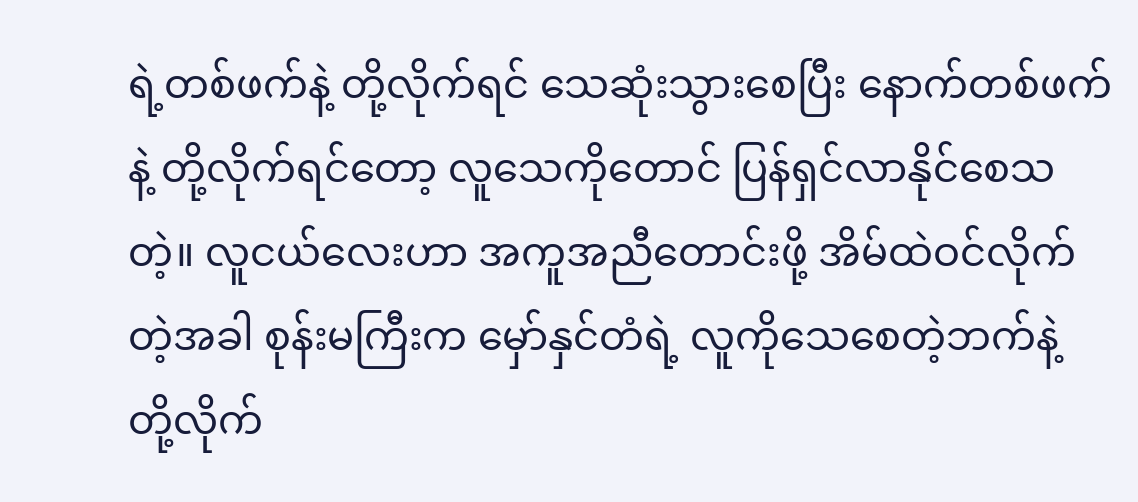ရဲ့တစ်ဖက်နဲ့ တို့လိုက်ရင် သေဆုံးသွားစေပြီး နောက်တစ်ဖက်နဲ့ တို့လိုက်ရင်တော့ လူသေကိုတောင် ပြန်ရှင်လာနိုင်စေသတဲ့။ လူငယ်လေးဟာ အကူအညီတောင်းဖို့ အိမ်ထဲဝင်လိုက်တဲ့အခါ စုန်းမကြီးက မှော်နှင်တံရဲ့ လူကိုသေစေတဲ့ဘက်နဲ့ တို့လိုက်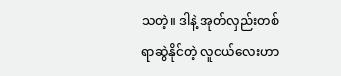သတဲ့။ ဒါနဲ့ အုတ်လှည်းတစ်ရာဆွဲနိုင်တဲ့ လူငယ်လေးဟာ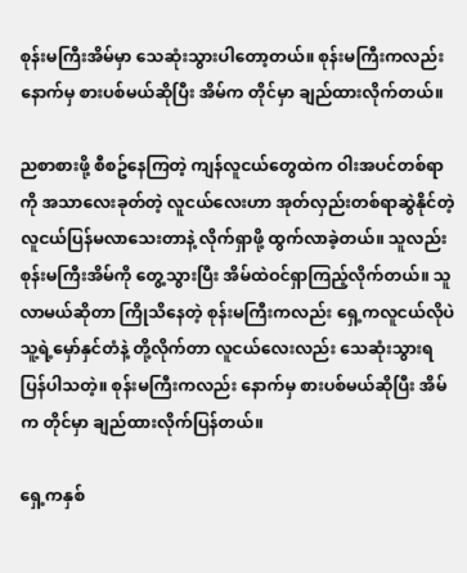စုန်းမကြီးအိမ်မှာ သေဆုံးသွားပါတော့တယ်။ စုန်းမကြီးကလည်း နောက်မှ စားပစ်မယ်ဆိုပြီး အိမ်က တိုင်မှာ ချည်ထားလိုက်တယ်။

ညစာစားဖို့ စီစဥ်နေကြတဲ့ ကျန်လူငယ်တွေထဲက ဝါးအပင်တစ်ရာကို အသာလေးခုတ်တဲ့ လူငယ်လေးဟာ အုတ်လှည်းတစ်ရာဆွဲနိုင်တဲ့ လူငယ်ပြန်မလာသေးတာနဲ့ လိုက်ရှာဖို့ ထွက်လာခဲ့တယ်။ သူလည်း စုန်းမကြီးအိမ်ကို တွေ့သွားပြီး အိမ်ထဲဝင်ရှာကြည့်လိုက်တယ်။ သူလာမယ်ဆိုတာ ကြိုသိနေတဲ့ စုန်းမကြီးကလည်း ရှေ့ကလူငယ်လိုပဲ သူ့ရဲ့မှော်နှင်တံနဲ့ တို့လိုက်တာ လူငယ်လေးလည်း သေဆုံးသွားရပြန်ပါသတဲ့။ စုန်းမကြီးကလည်း နောက်မှ စားပစ်မယ်ဆိုပြီး အိမ်က တိုင်မှာ ချည်ထားလိုက်ပြန်တယ်။

ရှေ့ကနှစ်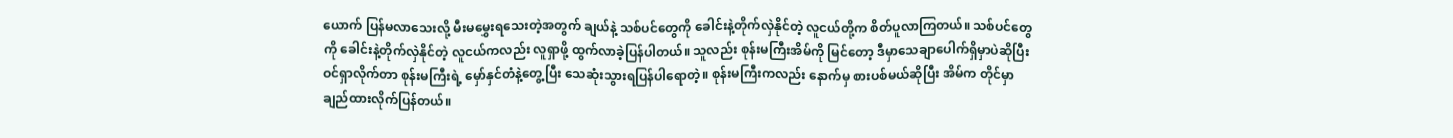ယောက် ပြန်မလာသေးလို့ မီးမမွှေးရသေးတဲ့အတွက် ချယ်နဲ့ သစ်ပင်တွေကို ခေါင်းနဲ့တိုက်လှဲနိုင်တဲ့ လူငယ်တို့က စိတ်ပူလာကြတယ်။ သစ်ပင်တွေကို ခေါင်းနဲ့တိုက်လှဲနိုင်တဲ့ လူငယ်ကလည်း လူရှာဖို့ ထွက်လာခဲ့ပြန်ပါတယ်။ သူလည်း စုန်းမကြီးအိမ်ကို မြင်တော့ ဒီမှာသေချာပေါက်ရှိမှာပဲဆိုပြီး ဝင်ရှာလိုက်တာ စုန်းမကြီးရဲ့ မှော်နှင်တံနဲ့တွေ့ပြီး သေဆုံးသွားရပြန်ပါရောတဲ့။ စုန်းမကြီးကလည်း နောက်မှ စားပစ်မယ်ဆိုပြီး အိမ်က တိုင်မှာ ချည်ထားလိုက်ပြန်တယ်။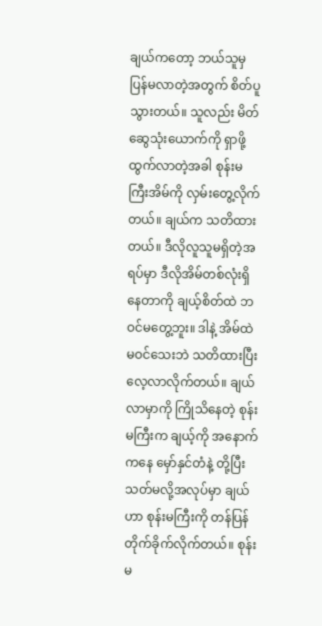ချယ်ကတော့ ဘယ်သူမှ ပြန်မလာတဲ့အတွက် စိတ်ပူသွားတယ်။ သူလည်း မိတ်ဆွေသုံးယောက်ကို ရှာဖို့ ထွက်လာတဲ့အခါ စုန်းမကြီးအိမ်ကို လှမ်းတွေ့လိုက်တယ်။ ချယ်က သတိထားတယ်။ ဒီလိုလူသူမရှိတဲ့အရပ်မှာ ဒီလိုအိမ်တစ်လုံးရှိနေတာကို ချယ့်စိတ်ထဲ ဘဝင်မတွေ့ဘူး။ ဒါနဲ့ အိမ်ထဲမဝင်သေးဘဲ သတိထားပြီး လေ့လာလိုက်တယ်။ ချယ်လာမှာကို ကြိုသိနေတဲ့ စုန်းမကြီးက ချယ့်ကို အနောက်ကနေ မှော်နှင်တံနဲ့ တို့ပြီး သတ်မလို့အလုပ်မှာ ချယ်ဟာ စုန်းမကြီးကို တန်ပြန်တိုက်ခိုက်လိုက်တယ်။ စုန်းမ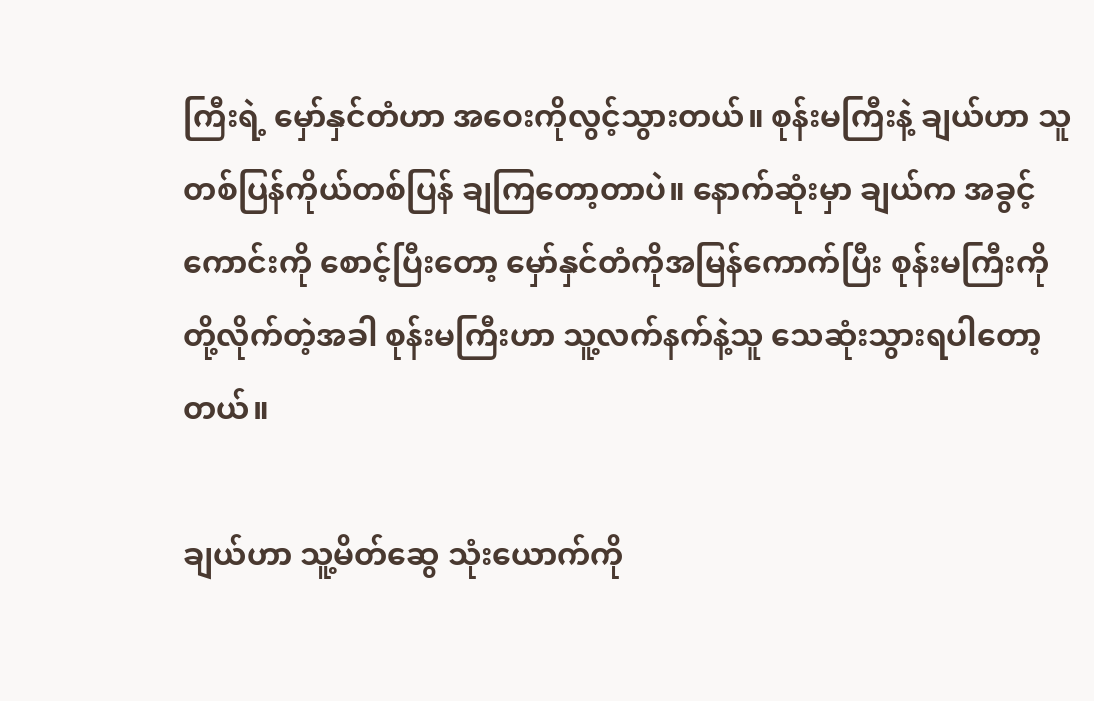ကြီးရဲ့ မှော်နှင်တံဟာ အဝေးကိုလွင့်သွားတယ်။ စုန်းမကြီးနဲ့ ချယ်ဟာ သူတစ်ပြန်ကိုယ်တစ်ပြန် ချကြတော့တာပဲ။ နောက်ဆုံးမှာ ချယ်က အခွင့်ကောင်းကို စောင့်ပြီးတော့ မှော်နှင်တံကိုအမြန်ကောက်ပြီး စုန်းမကြီးကို တို့လိုက်တဲ့အခါ စုန်းမကြီးဟာ သူ့လက်နက်နဲ့သူ သေဆုံးသွားရပါတော့တယ်။

ချယ်ဟာ သူ့မိတ်ဆွေ သုံးယောက်ကို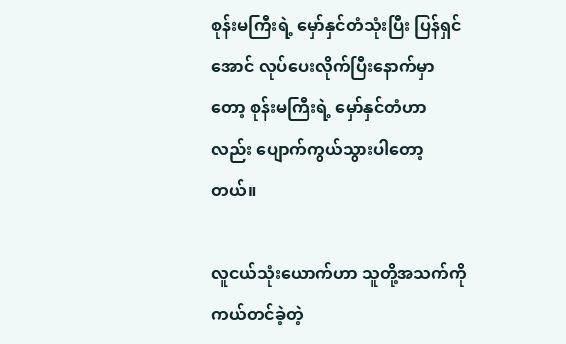စုန်းမကြီးရဲ့ မှော်နှင်တံသုံးပြီး ပြန်ရှင်အောင် လုပ်ပေးလိုက်ပြီးနောက်မှာတော့ စုန်းမကြီးရဲ့ မှော်နှင်တံဟာလည်း ပျောက်ကွယ်သွားပါတော့တယ်။

လူငယ်သုံးယောက်ဟာ သူတို့အသက်ကို ကယ်တင်ခဲ့တဲ့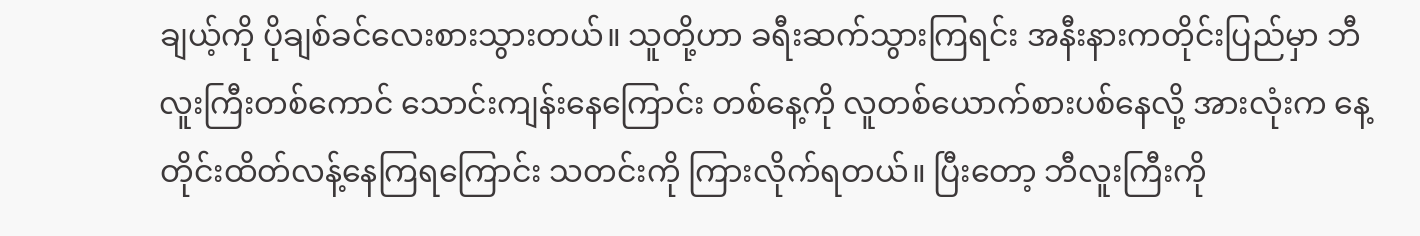ချယ့်ကို ပိုချစ်ခင်လေးစားသွားတယ်။ သူတို့ဟာ ခရီးဆက်သွားကြရင်း အနီးနားကတိုင်းပြည်မှာ ဘီလူးကြီးတစ်ကောင် သောင်းကျန်းနေကြောင်း တစ်နေ့ကို လူတစ်ယောက်စားပစ်နေလို့ အားလုံးက နေ့တိုင်းထိတ်လန့်နေကြရကြောင်း သတင်းကို ကြားလိုက်ရတယ်။ ပြီးတော့ ဘီလူးကြီးကို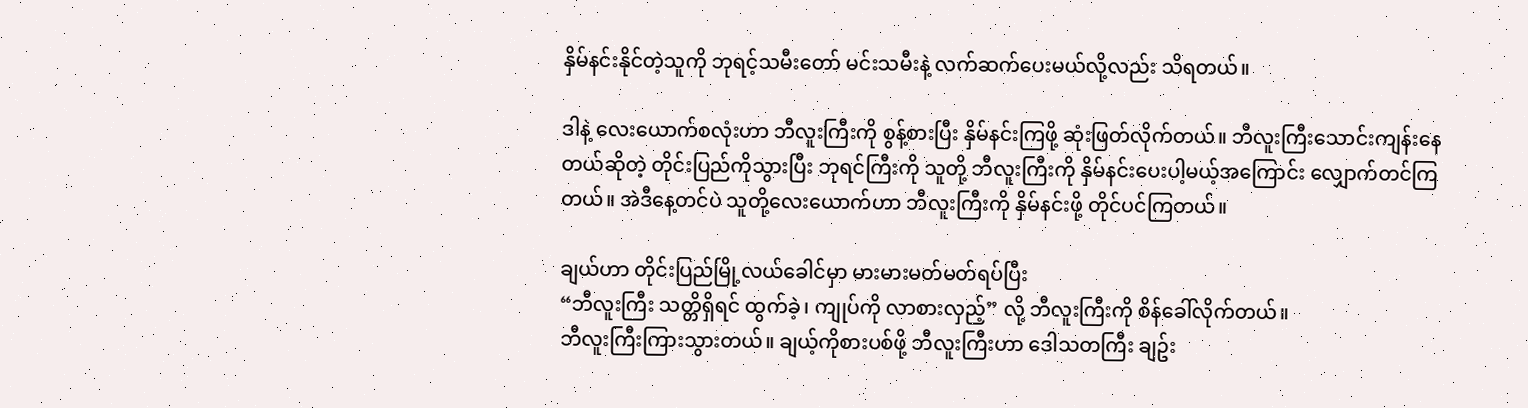နှိမ်နင်းနိုင်တဲ့သူကို ဘုရင့်သမီးတော် မင်းသမီးနဲ့ လက်ဆက်ပေးမယ်လို့လည်း သိရတယ်။

ဒါနဲ့ လေးယောက်စလုံးဟာ ဘီလူးကြီးကို စွန့်စားပြီး နှိမ်နင်းကြဖို့ ဆုံးဖြတ်လိုက်တယ်။ ဘီလူးကြီးသောင်းကျန်းနေတယ်ဆိုတဲ့ တိုင်းပြည်ကိုသွားပြီး ဘုရင်ကြီးကို သူတို့ ဘီလူးကြီးကို နှိမ်နင်းပေးပါ့မယ့်အကြောင်း လျှောက်တင်ကြတယ်။ အဲဒီနေ့တင်ပဲ သူတို့လေးယောက်ဟာ ဘီလူးကြီးကို နှိမ်နင်းဖို့ တိုင်ပင်ကြတယ်။

ချယ်ဟာ တိုင်းပြည်မြို့လယ်ခေါင်မှာ မားမားမတ်မတ်ရပ်ပြီး
“ဘီလူးကြီး သတ္တိရှိရင် ထွက်ခဲ့၊ ကျုပ်ကို လာစားလှည့်” လို့ ဘီလူးကြီးကို စိန်ခေါ်လိုက်တယ်။
ဘီလူးကြီးကြားသွားတယ်။ ချယ့်ကိုစားပစ်ဖို့ ဘီလူးကြီးဟာ ဒေါသတကြီး ချဥ်း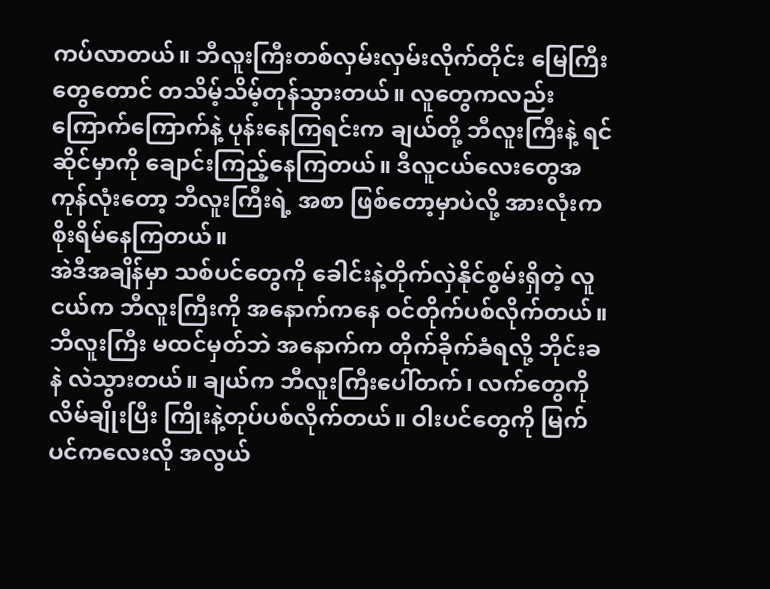ကပ်လာတယ်။ ဘီလူးကြီးတစ်လှမ်းလှမ်းလိုက်တိုင်း ‌မြေကြီးတွေတောင် တသိမ့်သိမ့်တုန်သွားတယ်။ လူတွေကလည်း ကြောက်ကြောက်နဲ့ ပုန်းနေကြရင်းက ချယ်တို့ ဘီလူးကြီးနဲ့ ရင်ဆိုင်မှာကို ချောင်းကြည့်နေကြတယ်။ ဒီလူငယ်လေးတွေအကုန်လုံးတော့ ဘီလူးကြီးရဲ့ အစာ ဖြစ်တော့မှာပဲလို့ အားလုံးက စိုးရိမ်နေကြတယ်။
အဲဒီအချိန်မှာ သစ်ပင်တွေကို ခေါင်းနဲ့တိုက်လှဲနိုင်စွမ်းရှိတဲ့ လူငယ်က ဘီလူးကြီးကို အနောက်ကနေ ဝင်တိုက်ပစ်လိုက်တယ်။ ဘီလူးကြီး မထင်မှတ်ဘဲ အနောက်က တိုက်ခိုက်ခံရလို့ ဘိုင်းခနဲ လဲသွားတယ်။ ချယ်က ဘီလူးကြီးပေါ်တက်၊ လက်တွေကိုလိမ်ချိုးပြီး ကြိုးနဲ့တုပ်ပစ်လိုက်တယ်။ ဝါးပင်တွေကို မြက်ပင်ကလေးလို အလွယ်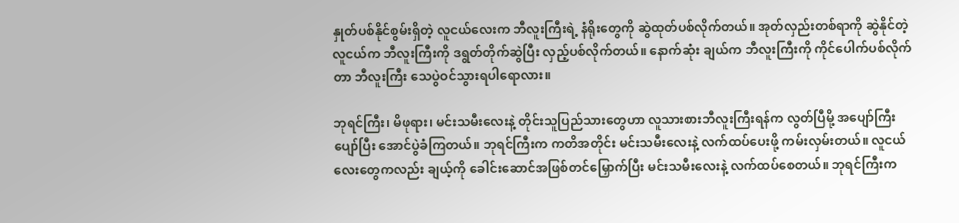နှုတ်ပစ်နိုင်စွမ်းရှိတဲ့ လူငယ်လေးက ဘီလူးကြီးရဲ့ နံရိုးတွေကို ဆွဲထုတ်ပစ်လိုက်တယ်။ အုတ်လှည်းတစ်ရာကို ဆွဲနိုင်တဲ့ လူငယ်က ဘီလူးကြီးကို ဒရွတ်တိုက်ဆွဲပြီး လှည့်ပစ်လိုက်တယ်။ နောက်ဆုံး ချယ်က ဘီလူးကြီးကို ကိုင်ပေါက်ပစ်လိုက်တာ ဘီလူးကြီး သေပွဲဝင်သွားရပါရောလား။

ဘုရင်ကြီး၊ မိဖုရား၊ မင်းသမီးလေးနဲ့ တိုင်းသူပြည်သားတွေဟာ လူသားစားဘီလူးကြီးရန်က လွတ်ပြီမို့ အပျော်ကြီးပျော်ပြီး အောင်ပွဲခံကြတယ်။ ဘုရင်ကြီးက ကတိအတိုင်း မင်းသမီးလေးနဲ့ လက်ထပ်ပေးဖို့ ကမ်းလှမ်းတယ်။ လူငယ်လေးတွေကလည်း ချယ့်ကို ခေါင်းဆောင်အဖြစ်တင်မြှောက်ပြီး မင်းသမီးလေးနဲ့ လက်ထပ်စေတယ်။ ဘုရင်ကြီးက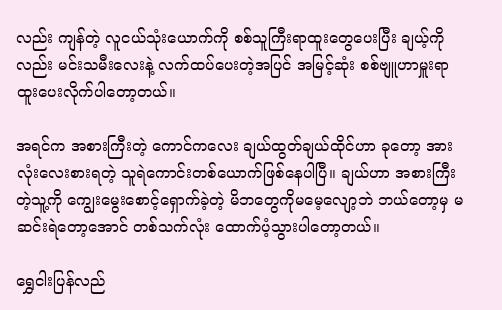လည်း ကျန်တဲ့ လူငယ်သုံးယောက်ကို စစ်သူကြီးရာထူးတွေပေးပြီး ချယ့်ကိုလည်း မင်းသမီးလေးနဲ့ လက်ထပ်ပေးတဲ့အပြင် အမြင့်ဆုံး စစ်ဗျူဟာမှူးရာထူးပေးလိုက်ပါတော့တယ်။

အရင်က အစားကြီးတဲ့ ကောင်ကလေး ချယ်ထွတ်ချယ်ထိုင်ဟာ ခုတော့ အားလုံးလေးစားရတဲ့ သူရဲကောင်းတစ်ယောက်ဖြစ်နေပါပြီ။ ချယ်ဟာ အစားကြီးတဲ့သူ့ကို ကျွေးမွေးစောင့်ရှောက်ခဲ့တဲ့ မိဘတွေကိုမမေ့လျော့ဘဲ ဘယ်တော့မှ မဆင်းရဲတော့အောင် တစ်သက်လုံး ထောက်ပံ့သွားပါတော့တယ်။

ရွှေငါးပြန်လည်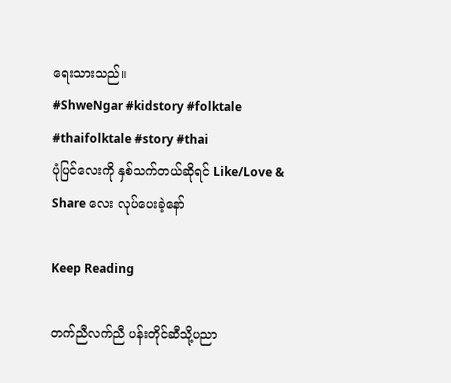ရေးသားသည်။
#ShweNgar #kidstory #folktale #thaifolktale #story #thai
ပုံပြင်လေးကို နှစ်သက်တယ်ဆိုရင် Like/Love & Share လေး လုပ်ပေးခဲ့နော်

Keep Reading

တက်ညီလက်ညီ ပန်းတိုင်ဆီသို့ပညာ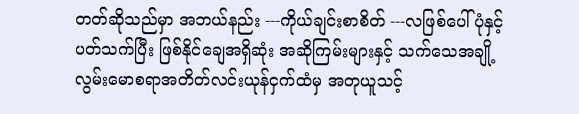တတ်ဆိုသည်မှာ အဘယ်နည်း ---ကိုယ်ချင်းစာစိတ် ---လဖြစ်ပေါ်ပုံနှင့် ပတ်သက်ပြီး ဖြစ်နိုင်ချေအရှိဆုံး အဆိုကြမ်းများနှင့် သက်သေအချို့လွမ်းမောစရာအတိတ်လင်းယုန်ငှက်ထံမှ အတုယူသင့်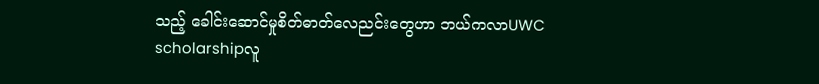သည့် ခေါင်းဆောင်မှုစိတ်ဓာတ်လေညင်းတွေဟာ ဘယ်ကလာUWC scholarshipလူ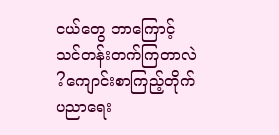ငယ်တွေ ဘာကြောင့် သင်တန်းတက်ကြတာလဲ ?ကျောင်းစာကြည့်တိုက် ပညာရေး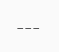---